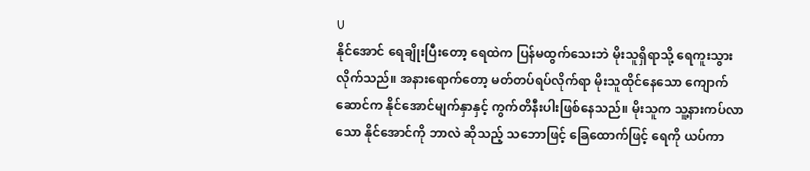U
နိုင်အောင် ရေချိုးပြီးတော့ ရေထဲက ပြန်မထွက်သေးဘဲ မိုးသူရှိရာသို့ ရေကူးသွားလိုက်သည်။ အနားရောက်တော့ မတ်တပ်ရပ်လိုက်ရာ မိုးသူထိုင်နေသော ကျောက်ဆောင်က နိုင်အောင်မျက်နှာနှင့် ကွက်တိနီးပါးဖြစ်နေသည်။ မိုးသူက သူ့နားကပ်လာသော နိုင်အောင်ကို ဘာလဲ ဆိုသည့် သဘောဖြင့် ခြေထောက်ဖြင့် ရေကို ယပ်ကာ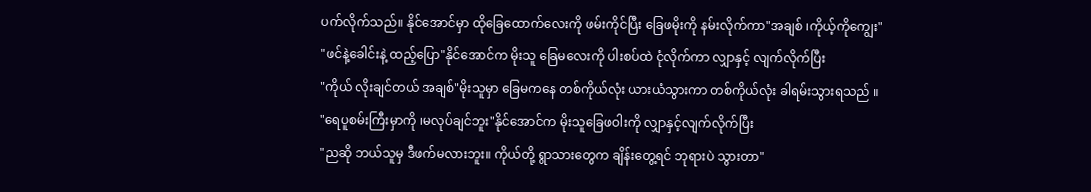ပက်လိုက်သည်။ နိုင်အောင်မှာ ထိုခြေထောက်လေးကို ဖမ်းကိုင်ပြီး ခြေဖမိုးကို နမ်းလိုက်ကာ"အချစ် ၊ကိုယ့်ကိုကျွေး"
"ဖင်နဲ့ခေါင်းနဲ့ ထည့်ပြော"နိုင်အောင်က မိုးသူ ခြေမလေးကို ပါးစပ်ထဲ ငုံလိုက်ကာ လျှာနှင့် လျက်လိုက်ပြီး
"ကိုယ် လိုးချင်တယ် အချစ်"မိုးသူမှာ ခြေမကနေ တစ်ကိုယ်လုံး ယားယံသွားကာ တစ်ကိုယ်လုံး ခါရမ်းသွားရသည် ။
"ရေပူစမ်းကြီးမှာကို ၊မလုပ်ချင်ဘူး"နိုင်အောင်က မိုးသူခြေဖဝါးကို လျှာနှင့်လျက်လိုက်ပြီး
"ညဆို ဘယ်သူမှ ဒီဖက်မလားဘူး။ ကိုယ်တို့ ရွာသားတွေက ချိန်းတွေ့ရင် ဘုရားပဲ သွားတာ"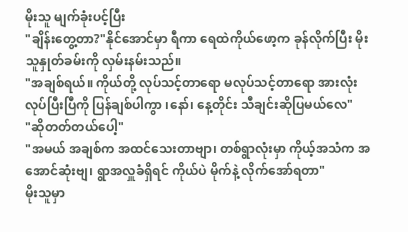မိုးသူ မျက်ခုံးပင့်ပြီး
"ချိန်းတွေ့တာ?"နိုင်အောင်မှာ ရီကာ ရေထဲကိုယ်ဖော့က ခုန်လိုက်ပြီး မိုးသူနှုတ်ခမ်းကို လှမ်းနမ်းသည်။
"အချစ်ရယ်။ ကိုယ်တို့ လုပ်သင့်တာရော မလုပ်သင့်တာရော အားလုံးလုပ်ပြီးပြီကို ပြန်ချစ်ပါကွာ ၊နော်၊ နေ့တိုင်း သီချင်းဆိုပြမယ်လေ"
"ဆိုတတ်တယ်ပေါ့"
"အမယ် အချစ်က အထင်သေးတာဗျာ၊ တစ်ရွာလုံးမှာ ကိုယ့်အသံက အအောင်ဆုံးဗျ၊ ရွာအလှူခံရှိရင် ကိုယ်ပဲ မိုက်နဲ့ လိုက်အော်ရတာ"
မိုးသူမှာ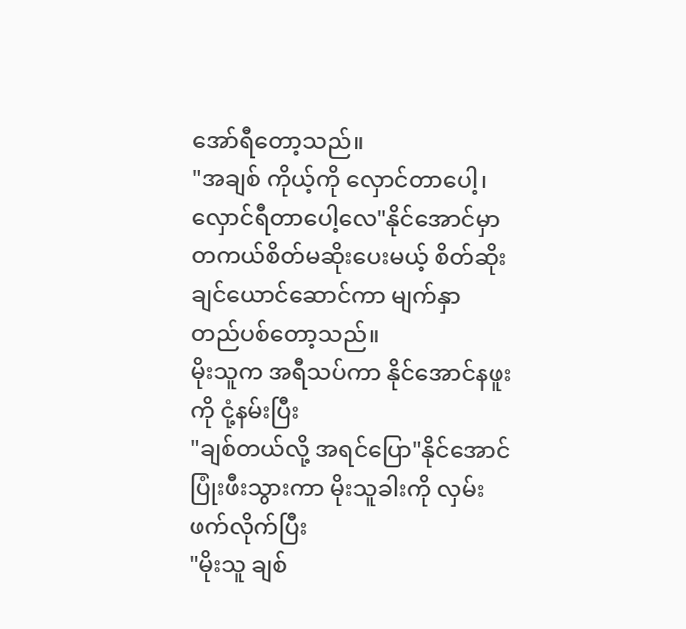အော်ရီတော့သည်။
"အချစ် ကိုယ့်ကို လှောင်တာပေါ့၊ လှောင်ရီတာပေါ့လေ"နိုင်အောင်မှာ တကယ်စိတ်မဆိုးပေးမယ့် စိတ်ဆိုးချင်ယောင်ဆောင်ကာ မျက်နှာ တည်ပစ်တော့သည်။
မိုးသူက အရီသပ်ကာ နိုင်အောင်နဖူးကို ငုံ့နမ်းပြီး
"ချစ်တယ်လို့ အရင်ပြော"နိုင်အောင် ပြုံးဖီးသွားကာ မိုးသူခါးကို လှမ်းဖက်လိုက်ပြီး
"မိုးသူ ချစ်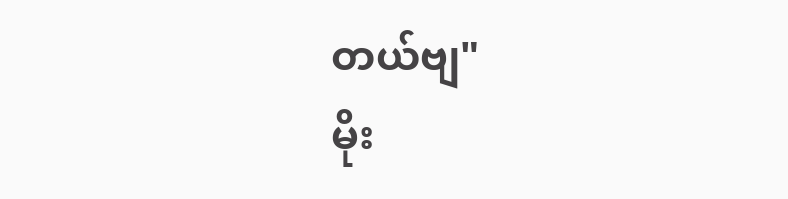တယ်ဗျ"
မိုး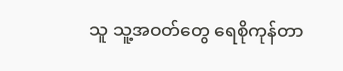သူ သူ့အဝတ်တွေ ရေစိုကုန်တာ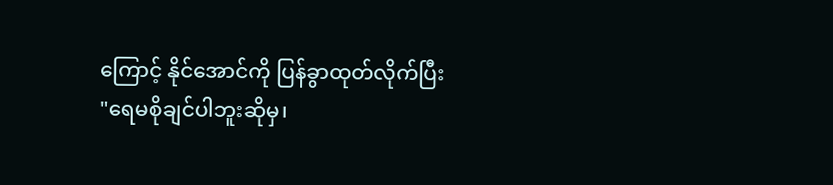ကြောင့် နိုင်အောင်ကို ပြန်ခွာထုတ်လိုက်ပြီး
"ရေမစိုချင်ပါဘူးဆိုမှ၊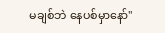မချစ်ဘဲ နေပစ်မှာနော်"